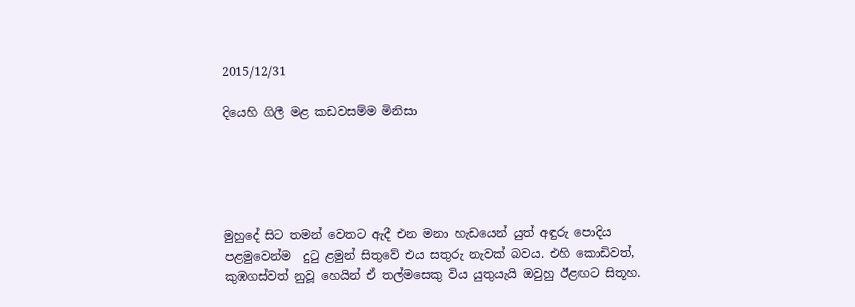2015/12/31

දියෙහි ගිලී මළ කඩවසම්ම මිනිසා





මුහුදේ සිට තමන් වෙතට ඇදී එන මනා හැඩයෙන් යුත් අඳුරු පොදිය පළමුවෙන්ම  දුටු ළමුන් සිතුවේ එය සතුරු නැවක් බවය. එහි කොඩිවත්, කුඹගස්වත් නුවූ හෙයින් ඒ තල්මසෙකු විය යුතුයැයි ඔවුහු ඊළඟට සිතූහ.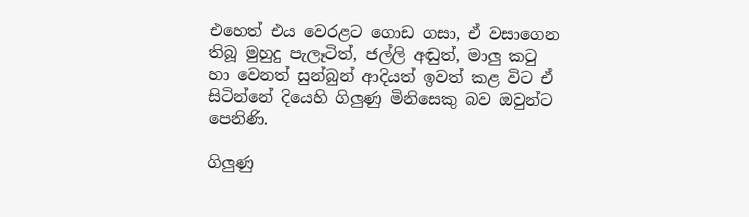එහෙත් එය වෙරළට ගොඩ ගසා, ඒ වසාගෙන තිබූ මුහුදු පැලෑටිත්, ජල්ලි අඬුත්, මාලු කටු හා වෙනත් සුන්බුන් ආදියත් ඉවත් කළ විට ඒ සිටින්නේ දියෙහි ගිලුණු මිනිසෙකු බව ඔවුන්ට පෙනිණි.

ගිලුණු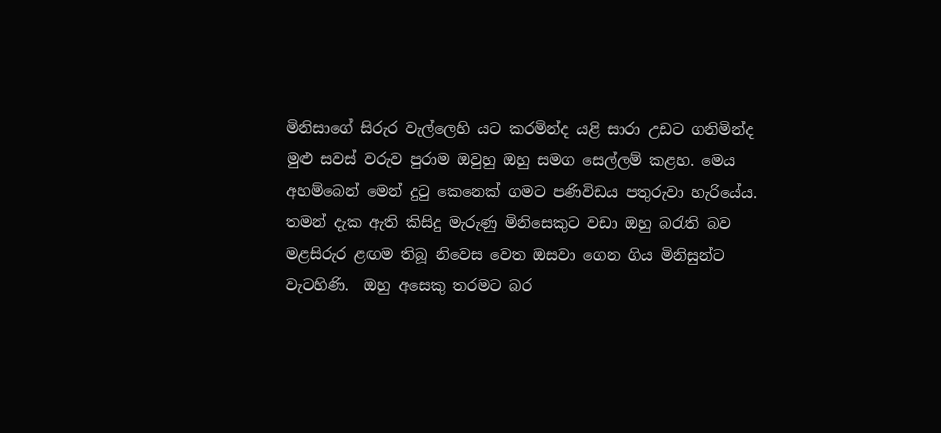මිනිසාගේ සිරුර වැල්ලෙහි යට කරමින්ද යළි සාරා උඩට ගනිමින්ද මුළු සවස් වරුව පුරාම ඔවුහු ඔහු සමග සෙල්ලම් කළහ. මෙය අහම්බෙන් මෙන් දුටු කෙනෙක් ගමට පණිවිඩය පතුරුවා හැරියේය. තමන් දැක ඇති කිසිදු මැරුණු මිනිසෙකුට වඩා ඔහු බරැති බව මළසිරුර ළඟම තිබූ නිවෙස වෙත ඔසවා ගෙන ගිය මිනිසුන්ට වැටහිණි.  ඔහු අසෙකු තරමට බර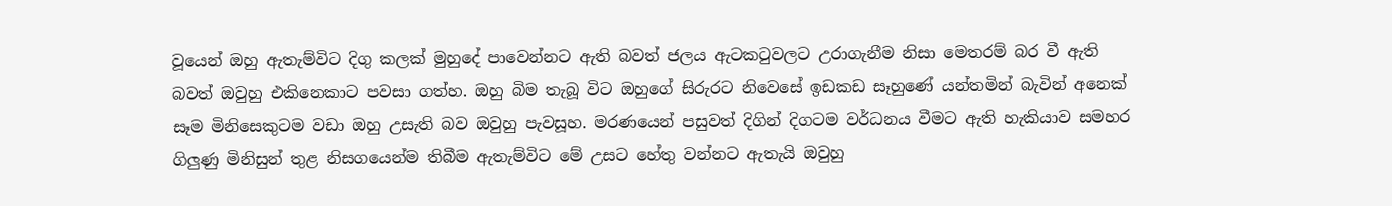වූයෙන් ඔහු ඇතැම්විට දිගු කලක් මුහුදේ පාවෙන්නට ඇති බවත් ජලය ඇටකටුවලට උරාගැනීම නිසා මෙතරම් බර වී ඇති බවත් ඔවුහු එකිනෙකාට පවසා ගත්හ. ඔහු බිම තැබූ විට ඔහුගේ සිරුරට නිවෙසේ ඉඩකඩ සෑහුණේ යන්තමින් බැවින් අනෙක් සෑම මිනිසෙකුටම වඩා ඔහු උසැති බව ඔවුහු පැවසූහ. මරණයෙන් පසුවත් දිගින් දිගටම වර්ධනය වීමට ඇති හැකියාව සමහර ගිලුණු මිනිසුන් තුළ නිසගයෙන්ම තිබීම ඇතැම්විට මේ උසට හේතු වන්නට ඇතැයි ඔවුහු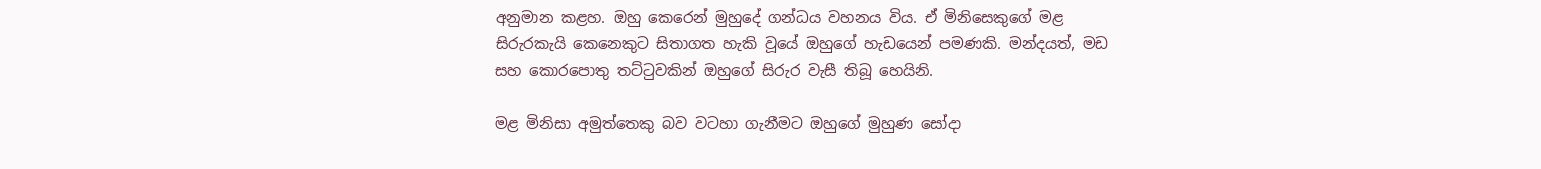අනුමාන කළහ. ඔහු කෙරෙන් මුහුදේ ගන්ධය වහනය විය. ඒ මිනිසෙකුගේ මළ සිරුරකැයි කෙනෙකුට සිතාගත හැකි වූයේ ඔහුගේ හැඩයෙන් පමණකි. මන්දයත්, මඩ සහ කොරපොතු තට්ටුවකින් ඔහුගේ සිරුර වැසී තිබූ හෙයිනි.

මළ මිනිසා අමුත්තෙකු බව වටහා ගැනීමට ඔහුගේ මුහුණ සෝදා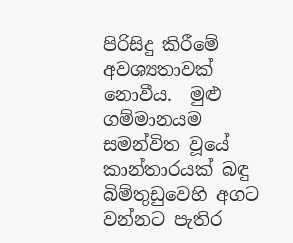පිරිසිදු කිරීමේ අවශ්‍යතාවක් නොවීය.  මුළු ගම්මානයම සමන්විත වූයේ කාන්තාරයක් බඳු බිම්තුඩුවෙහි අගට වන්නට පැතිර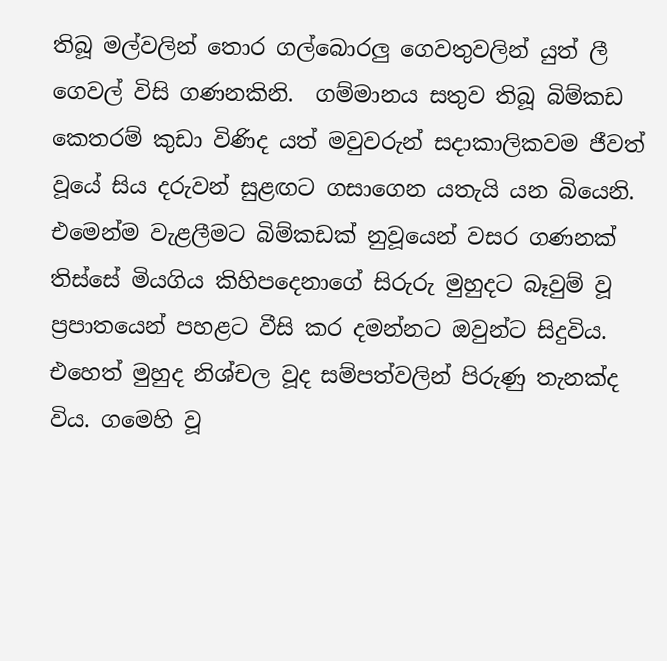තිබූ මල්වලින් තොර ගල්බොරලු ගෙවතුවලින් යුත් ලී ගෙවල් විසි ගණනකිනි.  ගම්මානය සතුව තිබූ බිම්කඩ කෙතරම් කුඩා විණිද යත් මවුවරුන් සදාකාලිකවම ජීවත් වූයේ සිය දරුවන් සුළඟට ගසාගෙන යතැයි යන බියෙනි. එමෙන්ම වැළලීමට බිම්කඩක් නුවූයෙන් වසර ගණනක් තිස්සේ මියගිය කිහිපදෙනාගේ සිරුරු මුහුදට බෑවුම් වූ ප්‍රපාතයෙන් පහළට වීසි කර දමන්නට ඔවුන්ට සිදුවිය.  එහෙත් මුහුද නිශ්චල වූද සම්පත්වලින් පිරුණු තැනක්ද විය. ගමෙහි වූ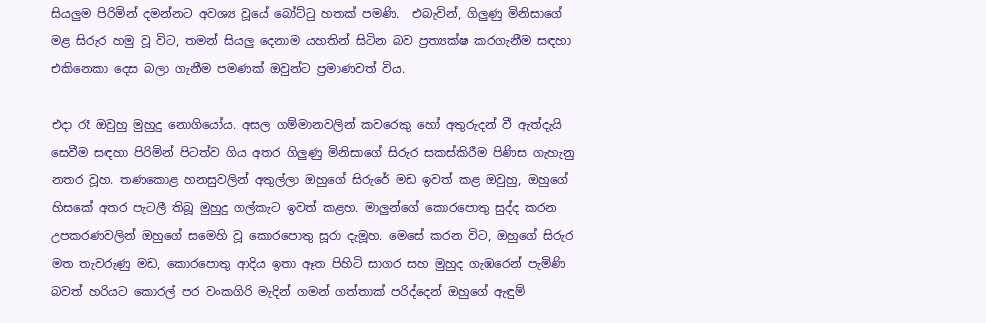සියලුම පිරිමින් දමන්නට අවශ්‍ය වූයේ බෝට්ටු හතක් පමණි.  එබැවින්, ගිලුණු මිනිසාගේ මළ සිරුර හමු වූ විට, තමන් සියලු දෙනාම යහතින් සිටින බව ප්‍රත්‍යක්ෂ කරගැනීම සඳහා එකිනෙකා දෙස බලා ගැනීම පමණක් ඔවුන්ට ප්‍රමාණවත් විය.

එදා රෑ ඔවුහු මුහුදු නොගියෝය. අසල ගම්මානවලින් කවරෙකු හෝ අතුරුදන් වී ඇත්දැයි සෙවීම සඳහා පිරිමින් පිටත්ව ගිය අතර ගිලුණු මිනිසාගේ සිරුර සකස්කිරීම පිණිස ගැහැනු නතර වූහ. තණකොළ හනසුවලින් අතුල්ලා ඔහුගේ සිරුරේ මඩ ඉවත් කළ ඔවුහු, ඔහුගේ හිසකේ අතර පැටලී තිබූ මුහුදු ගල්කැට ඉවත් කළහ. මාලුන්ගේ කොරපොතු සුද්ද කරන උපකරණවලින් ඔහුගේ සමෙහි වූ කොරපොතු සූරා දැමූහ. මෙසේ කරන විට, ඔහුගේ සිරුර මත තැවරුණු මඩ, කොරපොතු ආදිය ඉතා ඈත පිහිටි සාගර සහ මුහුද ගැඹරෙන් පැමිණි බවත් හරියට කොරල් පර වංකගිරි මැදින් ගමන් ගත්තාක් පරිද්දෙන් ඔහුගේ ඇඳුම්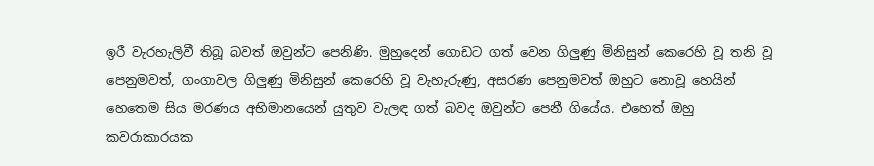ඉරී වැරහැලිවී තිබූ බවත් ඔවුන්ට පෙනිණි. මුහුදෙන් ගොඩට ගත් වෙන ගිලුණු මිනිසුන් කෙරෙහි වූ තනි වූ පෙනුමවත්, ගංගාවල ගිලුණු මිනිසුන් කෙරෙහි වූ වැහැරුණු, අසරණ පෙනුමවත් ඔහුට නොවූ හෙයින් හෙතෙම සිය මරණය අභිමානයෙන් යුතුව වැලඳ ගත් බවද ඔවුන්ට පෙනී ගියේය. එහෙත් ඔහු කවරාකාරයක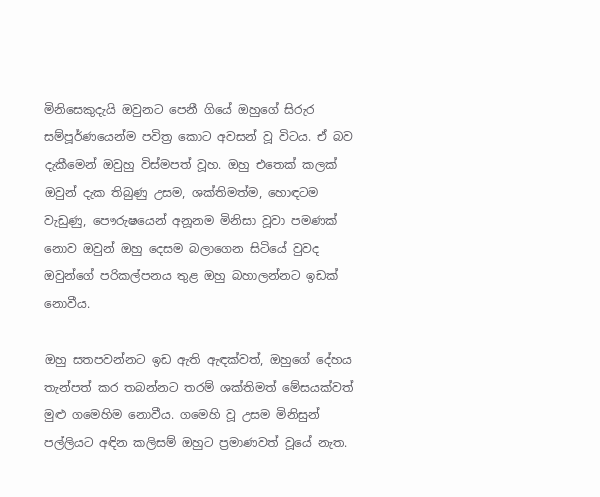මිනිසෙකුදැයි ඔවුනට පෙනී ගියේ ඔහුගේ සිරුර සම්පූර්ණයෙන්ම පවිත්‍ර කොට අවසන් වූ විටය. ඒ බව දැකීමෙන් ඔවුහු විස්මපත් වූහ. ඔහු එතෙක් කලක් ඔවුන් දැක තිබුණු උසම, ශක්තිමත්ම, හොඳටම වැඩුණු, පෞරුෂයෙන් අනූනම මිනිසා වූවා පමණක් නොව ඔවුන් ඔහු දෙසම බලාගෙන සිටියේ වුවද ඔවුන්ගේ පරිකල්පනය තුළ ඔහු බහාලන්නට ඉඩක් නොවීය.

ඔහු සතපවන්නට ඉඩ ඇති ඇඳක්වත්, ඔහුගේ දේහය තැන්පත් කර තබන්නට තරම් ශක්තිමත් මේසයක්වත් මුළු ගමෙහිම නොවීය. ගමෙහි වූ උසම මිනිසුන් පල්ලියට අඳින කලිසම් ඔහුට ප්‍රමාණවත් වූයේ නැත.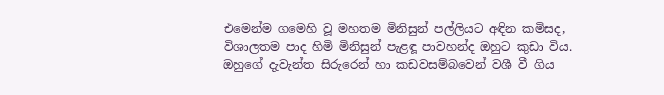එමෙන්ම ගමෙහි වූ මහතම මිනිසුන් පල්ලියට අඳින කමිසද, විශාලතම පාද හිමි මිනිසුන් පැළඳූ පාවහන්ද ඔහුට කුඩා විය. ඔහුගේ දැවැන්ත සිරුරෙන් හා කඩවසම්බවෙන් වශී වී ගිය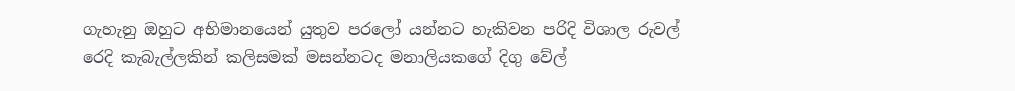ගැහැනු ඔහුට අභිමානයෙන් යුතුව පරලෝ යන්නට හැකිවන පරිදි විශාල රුවල් රෙදි කැබැල්ලකින් කලිසමක් මසන්නටද මනාලියකගේ දිගු වේල්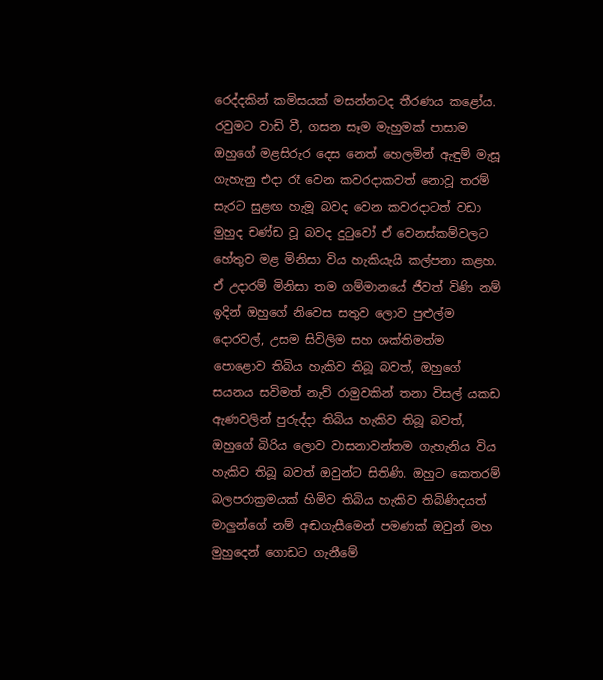රෙද්දකින් කමිසයක් මසන්නටද තීරණය කළෝය. රවුමට වාඩි වී, ගසන සෑම මැහුමක් පාසාම ඔහුගේ මළසිරුර දෙස නෙත් හෙලමින් ඇඳුම් මැසූ ගැහැනු එදා රෑ වෙන කවරදාකවත් නොවූ තරම් සැරට සුළඟ හැමූ බවද වෙන කවරදාටත් වඩා මුහුද චණ්ඩ වූ බවද දුටුවෝ ඒ වෙනස්කම්වලට හේතුව මළ මිනිසා විය හැකියැයි කල්පනා කළහ. ඒ උදාරම් මිනිසා තම ගම්මානයේ ජීවත් විණි නම් ඉදින් ඔහුගේ නිවෙස සතුව ලොව පුළුල්ම දොරවල්, උසම සිවිලිම සහ ශක්තිමත්ම පොළොව තිබිය හැකිව තිබූ බවත්, ඔහුගේ සයනය සවිමත් නැව් රාමුවකින් තනා විසල් යකඩ ඇණවලින් පුරුද්දා තිබිය හැකිව තිබූ බවත්, ඔහුගේ බිරිය ලොව වාසනාවන්තම ගැහැනිය විය හැකිව තිබූ බවත් ඔවුන්ට සිතිණි. ඔහුට කෙතරම් බලපරාක්‍රමයක් හිමිව තිබිය හැකිව තිබිණිදයත් මාලුන්ගේ නම් අඬගැසීමෙන් පමණක් ඔවුන් මහ මුහුදෙන් ගොඩට ගැනීමේ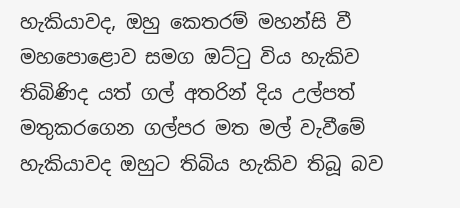හැකියාවද, ඔහු කෙතරම් මහන්සි වී මහපොළොව සමග ඔට්ටු විය හැකිව තිබිණිද යත් ගල් අතරින් දිය උල්පත් මතුකරගෙන ගල්පර මත මල් වැවීමේ හැකියාවද ඔහුට තිබිය හැකිව තිබූ බව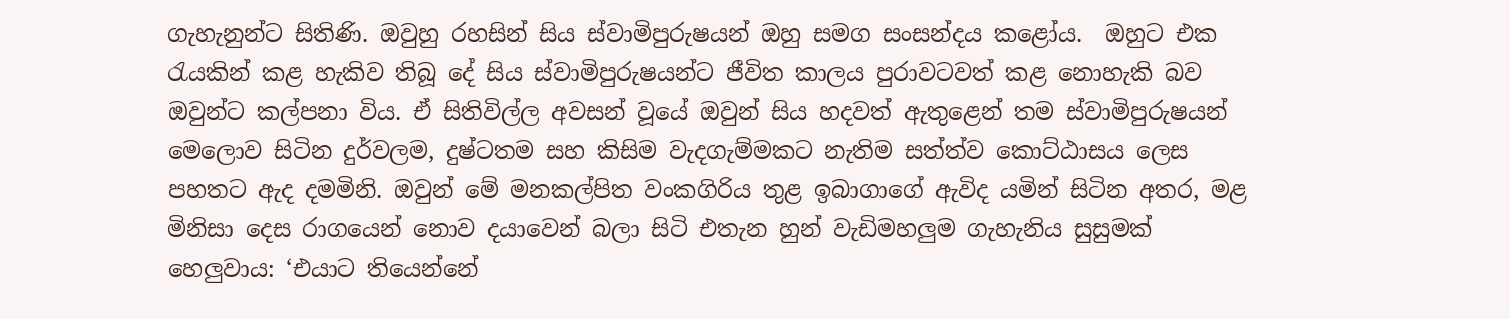ගැහැනුන්ට සිතිණි. ඔවුහු රහසින් සිය ස්වාමිපුරුෂයන් ඔහු සමග සංසන්දය කළෝය.  ඔහුට එක රැයකින් කළ හැකිව තිබූ දේ සිය ස්වාමිපුරුෂයන්ට ජීවිත කාලය පුරාවටවත් කළ නොහැකි බව ඔවුන්ට කල්පනා විය. ඒ සිතිවිල්ල අවසන් වූයේ ඔවුන් සිය හදවත් ඇතුළෙන් තම ස්වාමිපුරුෂයන් මෙලොව සිටින දුර්වලම, දුෂ්ටතම සහ කිසිම වැදගැම්මකට නැතිම සත්ත්ව කොට්ඨාසය ලෙස පහතට ඇද දමමිනි. ඔවුන් මේ මනකල්පිත වංකගිරිය තුළ ඉබාගාගේ ඇවිද යමින් සිටින අතර, මළ මිනිසා දෙස රාගයෙන් නොව දයාවෙන් බලා සිටි එතැන හුන් වැඩිමහලුම ගැහැනිය සුසුමක් හෙලුවාය: ‘එයාට තියෙන්නේ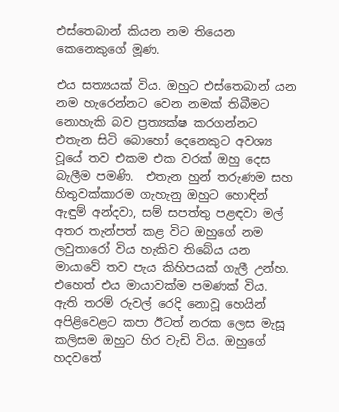එස්තෙබාන් කියන නම තියෙන කෙනෙකුගේ මූණ.

එය සත්‍යයක් විය. ඔහුට එස්තෙබාන් යන නම හැරෙන්නට වෙන නමක් තිබීමට නොහැකි බව ප්‍රත්‍යක්ෂ කරගන්නට එතැන සිටි බොහෝ දෙනෙකුට අවශ්‍ය වූයේ තව එකම එක වරක් ඔහු දෙස බැලීම පමණි.  එතැන හුන් තරුණම සහ හිතුවක්කාරම ගැහැනු ඔහුට හොඳින් ඇඳුම් අන්දවා, සම් සපත්තු පළඳවා මල් අතර තැන්පත් කළ විට ඔහුගේ නම ලවුතාරෝ විය හැකිව තිබේය යන මායාවේ තව පැය කිහිපයක් ගැලී උන්හ. එහෙත් එය මායාවක්ම පමණක් විය. ඇති තරම් රුවල් රෙදි නොවූ හෙයින් අපිළිවෙළට කපා ඊටත් නරක ලෙස මැසූ කලිසම ඔහුට හිර වැඩි විය. ඔහුගේ හදවතේ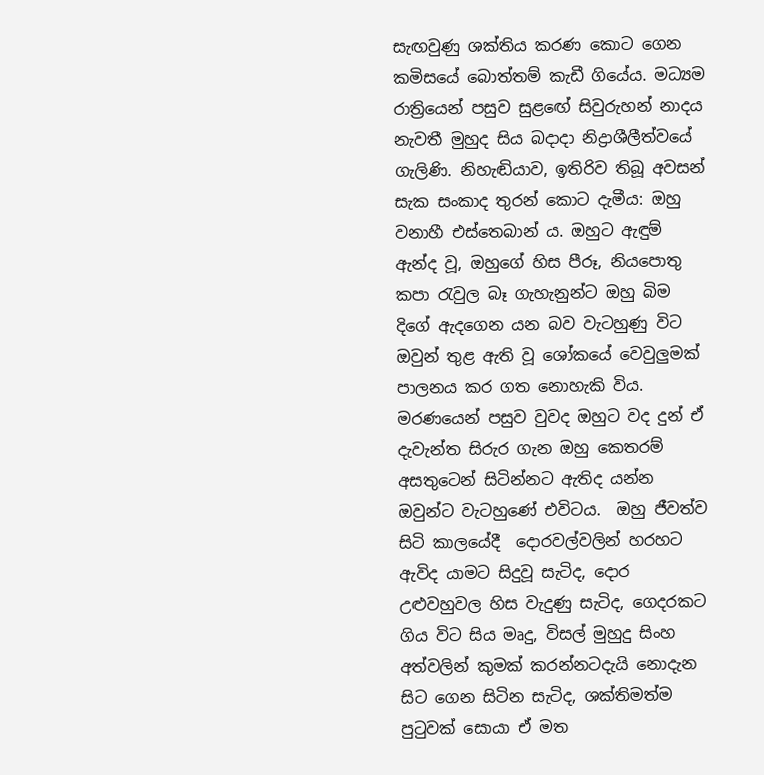සැඟවුණු ශක්තිය කරණ කොට ගෙන කමිසයේ බොත්තම් කැඩී ගියේය. මධ්‍යම රාත්‍රියෙන් පසුව සුළඟේ සිවුරුහන් නාදය නැවතී මුහුද සිය බදාදා නිද්‍රාශීලීත්වයේ ගැලිණි. නිහැඬියාව, ඉතිරිව තිබූ අවසන් සැක සංකාද තුරන් කොට දැමීය: ඔහු වනාහී එස්තෙබාන් ය. ඔහුට ඇඳුම් ඇන්ද වූ, ඔහුගේ හිස පීරූ, නියපොතු කපා රැවුල බෑ ගැහැනුන්ට ඔහු බිම දිගේ ඇදගෙන යන බව වැටහුණු විට ඔවුන් තුළ ඇති වූ ශෝකයේ වෙවුලුමක් පාලනය කර ගත නොහැකි විය. මරණයෙන් පසුව වුවද ඔහුට වද දුන් ඒ දැවැන්ත සිරුර ගැන ඔහු කෙතරම් අසතුටෙන් සිටින්නට ඇතිද යන්න ඔවුන්ට වැටහුණේ එවිටය.  ඔහු ජීවත්ව සිටි කාලයේදී  දොරවල්වලින් හරහට ඇවිද යාමට සිදුවූ සැටිද, දොර උළුවහුවල හිස වැදුණු සැටිද, ගෙදරකට ගිය විට සිය මෘදු, විසල් මුහුදු සිංහ අත්වලින් කුමක් කරන්නටදැයි නොදැන සිට ගෙන සිටින සැටිද, ශක්තිමත්ම පුටුවක් සොයා ඒ මත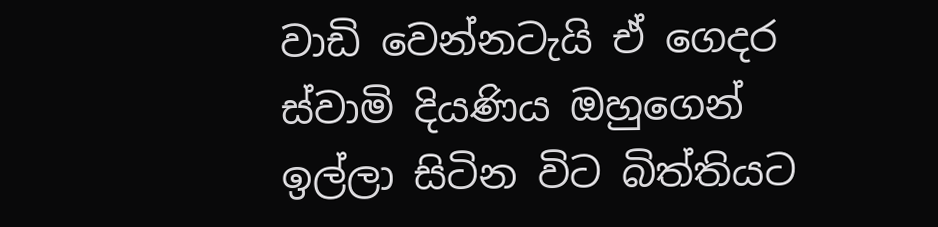වාඩි වෙන්නටැයි ඒ ගෙදර ස්වාමි දියණිය ඔහුගෙන් ඉල්ලා සිටින විට බිත්තියට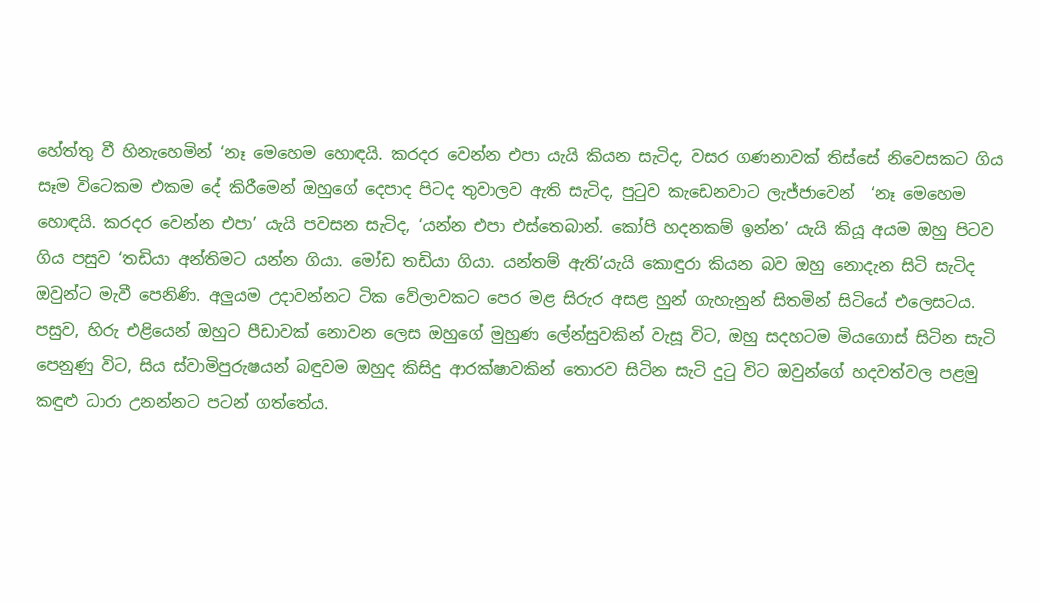හේත්තු වී හිනැහෙමින් ‘නෑ මෙහෙම හොඳයි. කරදර වෙන්න එපා යැයි කියන සැටිද, වසර ගණනාවක් තිස්සේ නිවෙසකට ගිය සෑම විටෙකම එකම දේ කිරීමෙන් ඔහුගේ දෙපාද පිටද තුවාලව ඇති සැටිද, පුටුව කැඩෙනවාට ලැජ්ජාවෙන්  ‘නෑ මෙහෙම හොඳයි. කරදර වෙන්න එපා’ යැයි පවසන සැටිද, ‘යන්න එපා එස්තෙබාන්. කෝපි හදනකම් ඉන්න’ යැයි කියූ අයම ඔහු පිටව ගිය පසුව ‘තඩියා අන්තිමට යන්න ගියා. මෝඩ තඩියා ගියා. යන්තම් ඇති’යැයි කොඳුරා කියන බව ඔහු නොදැන සිටි සැටිද ඔවුන්ට මැවී පෙනිණි. අලුයම උදාවන්නට ටික වේලාවකට පෙර මළ සිරුර අසළ හුන් ගැහැනුන් සිතමින් සිටියේ එලෙසටය. පසුව, හිරු එළියෙන් ඔහුට පීඩාවක් නොවන ලෙස ඔහුගේ මුහුණ ලේන්සුවකින් වැසූ විට, ඔහු සදහටම මියගොස් සිටින සැටි පෙනුණු විට, සිය ස්වාමිපුරුෂයන් බඳුවම ඔහුද කිසිදු ආරක්ෂාවකින් තොරව සිටින සැටි දුටු විට ඔවුන්ගේ හදවත්වල පළමු කඳුළු ධාරා උනන්නට පටන් ගත්තේය.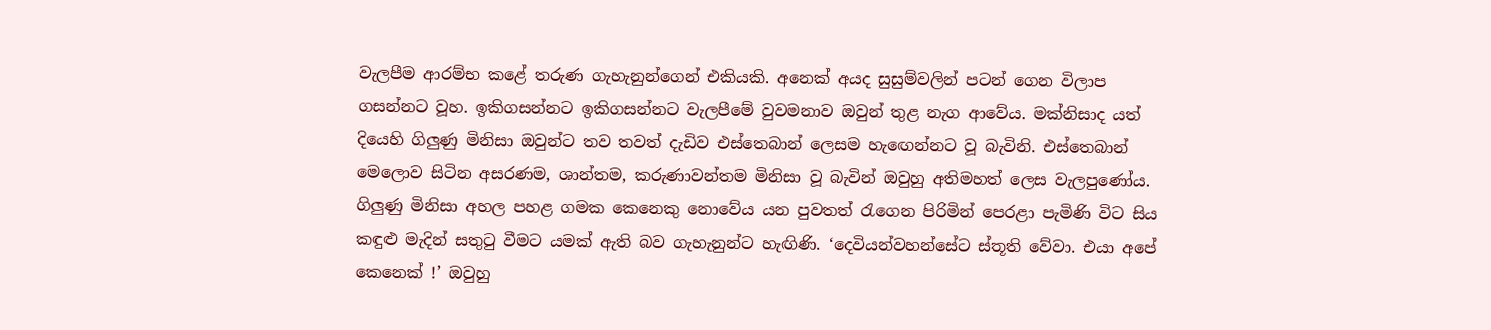වැලපීම ආරම්භ කළේ තරුණ ගැහැනුන්ගෙන් එකියකි. අනෙක් අයද සුසුම්වලින් පටන් ගෙන විලාප ගසන්නට වූහ. ඉකිගසන්නට ඉකිගසන්නට වැලපීමේ වුවමනාව ඔවුන් තුළ නැග ආවේය. මක්නිසාද යත් දියෙහි ගිලුණු මිනිසා ඔවුන්ට තව තවත් දැඩිව එස්තෙබාන් ලෙසම හැඟෙන්නට වූ බැවිනි. එස්තෙබාන් මෙලොව සිටින අසරණම, ශාන්තම, කරුණාවන්තම මිනිසා වූ බැවින් ඔවුහු අතිමහත් ලෙස වැලපුණෝය. ගිලුණු මිනිසා අහල පහළ ගමක කෙනෙකු නොවේය යන පුවතත් රැගෙන පිරිමින් පෙරළා පැමිණි විට සිය කඳුළු මැදින් සතුටු වීමට යමක් ඇති බව ගැහැනුන්ට හැඟිණි. ‘දෙවියන්වහන්සේට ස්තූති වේවා. එයා අපේ කෙනෙක් !’ ඔවුහු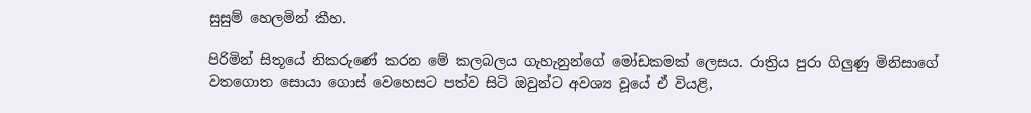සුසුම් හෙලමින් කීහ.

පිරිමින් සිතූයේ නිකරුණේ කරන මේ කලබලය ගැහැනුන්ගේ මෝඩකමක් ලෙසය. රාත්‍රිය පුරා ගිලුණු මිනිසාගේ වතගොත සොයා ගොස් වෙහෙසට පත්ව සිටි ඔවුන්ට අවශ්‍ය වූයේ ඒ වියළි,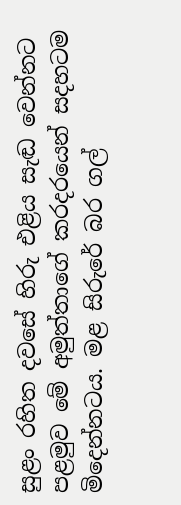සුළං රහිත දවසේ හිරු එළිය සැඬ වෙන්නට පළමුව මේ අමුත්තාගේ කරදරයෙන් සදහටම මිදෙන්නටය. මළ සිරුරේ බර ගල්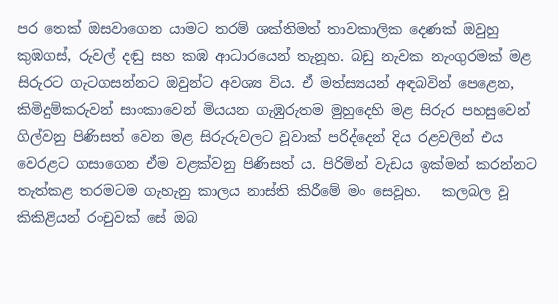පර තෙක් ඔසවාගෙන යාමට තරම් ශක්තිමත් තාවකාලික දෙණක් ඔවුහු කුඹගස්, රුවල් දඬු සහ කඹ ආධාරයෙන් තැනූහ. බඩු නැවක නැංගුරමක් මළ සිරුරට ගැටගසන්නට ඔවුන්ට අවශ්‍ය විය. ඒ මත්ස්‍යයන් අඳබවින් පෙළෙන, කිමිදුම්කරුවන් සාංකාවෙන් මියයන ගැඹුරුතම මුහුදෙහි මළ සිරුර පහසුවෙන් ගිල්වනු පිණිසත් වෙන මළ සිරුරුවලට වූවාක් පරිද්දෙන් දිය රළවලින් එය වෙරළට ගසාගෙන ඒම වළක්වනු පිණිසත් ය. පිරිමින් වැඩය ඉක්මන් කරන්නට තැත්කළ තරමටම ගැහැනු කාලය නාස්ති කිරීමේ මං සෙවූහ.   කලබල වූ කිකිළියන් රංචුවක් සේ ඔබ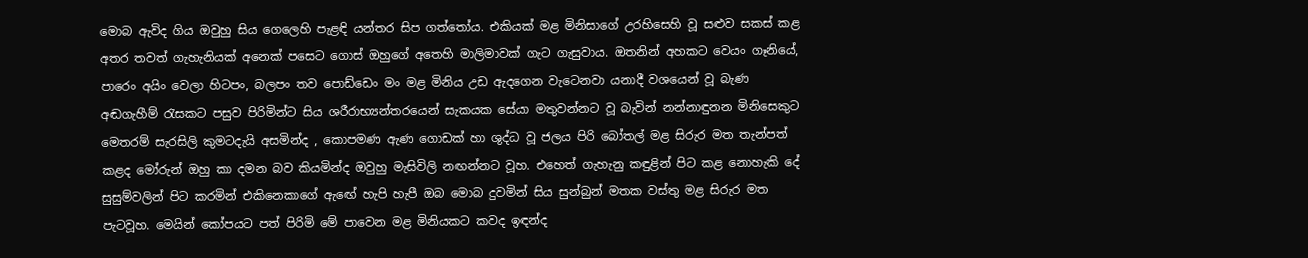මොබ ඇවිද ගිය ඔවුහු සිය ගෙලෙහි පැළඳි යන්තර සිප ගත්තෝය. එකියක් මළ මිනිසාගේ උරහිසෙහි වූ සළුව සකස් කළ අතර තවත් ගැහැනියක් අනෙක් පසෙට ගොස් ඔහුගේ අතෙහි මාලිමාවක් ගැට ගැසුවාය. ඔතනින් අහකට වෙයං ගෑනියේ, පාරෙං අයිං වෙලා හිටපං, බලපං තව පොඩ්ඩෙං මං මළ මිනිය උඩ ඇදගෙන වැටෙනවා යනාදී වශයෙන් වූ බැණ අඬගැහීම් රැසකට පසුව පිරිමින්ට සිය ශරීරාභ්‍යන්තරයෙන් සැකයක සේයා මතුවන්නට වූ බැවින් නන්නාඳුනන මිනිසෙකුට මෙතරම් සැරසිලි කුමටදැයි අසමින්ද , කොපමණ ඇණ ගොඩක් හා ශුද්ධ වූ ජලය පිරි බෝතල් මළ සිරුර මත තැන්පත් කළද මෝරුන් ඔහු කා දමන බව කියමින්ද ඔවුහු මැසිවිලි නඟන්නට වූහ. එහෙත් ගැහැනු කඳුළින් පිට කළ නොහැකි දේ සුසුම්වලින් පිට කරමින් එකිනෙකාගේ ඇඟේ හැපි හැපී ඔබ මොබ දුවමින් සිය සුන්බුන් මතක වස්තු මළ සිරුර මත පැටවූහ. මෙයින් කෝපයට පත් පිරිමි මේ පාවෙන මළ මිනියකට කවද ඉඳන්ද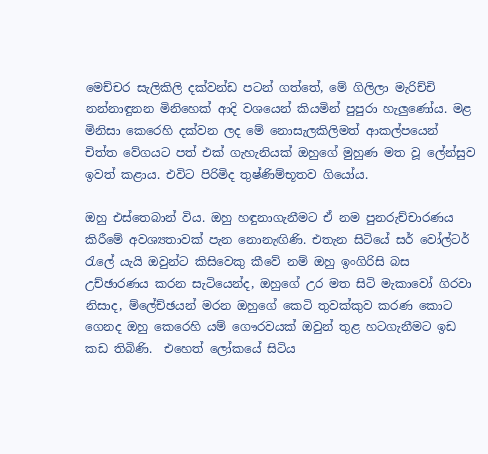මෙච්චර සැලිකිලි දක්වන්ඩ පටන් ගත්තේ, මේ ගිලිලා මැරිච්චි නන්නාඳුනන මිනිහෙක් ආදි වශයෙන් කියමින් පුපුරා හැලුණෝය. මළ මිනිසා කෙරෙහි දක්වන ලද මේ නොසැලකිලිමත් ආකල්පයෙන් චිත්ත වේගයට පත් එක් ගැහැනියක් ඔහුගේ මුහුණ මත වූ ලේන්සුව ඉවත් කළාය. එවිට පිරිමිද තුෂ්ණිම්භූතව ගියෝය.

ඔහු එස්තෙබාන් විය. ඔහු හඳුනාගැනීමට ඒ නම පුනරුච්චාරණය කිරීමේ අවශ්‍යතාවක් පැන නොනැඟිණි. එතැන සිටියේ සර් වෝල්ටර් රැලේ යැයි ඔවුන්ට කිසිවෙකු කීවේ නම් ඔහු ඉංගිරිසි බස උච්ඡාරණය කරන සැටියෙන්ද, ඔහුගේ උර මත සිටි මැකාවෝ ගිරවා නිසාද, ම්ලේච්ඡයන් මරන ඔහුගේ කෙටි තුවක්කුව කරණ කොට ගෙනද ඔහු කෙරෙහි යම් ගෞරවයක් ඔවුන් තුළ හටගැනීමට ඉඩ කඩ තිබිණි.  එහෙත් ලෝකයේ සිටිය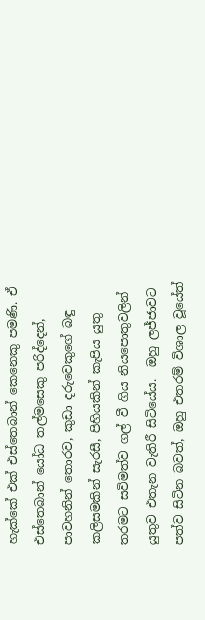හැක්කේ එක් එස්තෙබාන් කෙනෙකු පමණි. ඒ එස්තෙබාන් යෝධ තල්මසෙකු පරිද්දෙන්, පාවහනින් තොරව, කුඩා දරුවෙකුගේ බඳු කලිසමකින් සැරසී, පිහියකින් කැපිය යුතු තරමට සවිමත්ව ගල් වී ගිය නියපොතුවලින් යුතුව එතැන වැතිරී සිටියේය.  ඔහු ලජ්ජාවට පත්ව සිටින බවත්, ඔහු එතරම් විශාල වූයේත්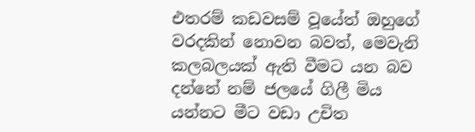එතරම් කඩවසම් වූයේත් ඔහුගේ වරදකින් නොවන බවත්, මෙවැනි කලබලයක් ඇති වීමට යන බව දන්නේ නම් ජලයේ ගිලී මිය යන්නට මීට වඩා උචිත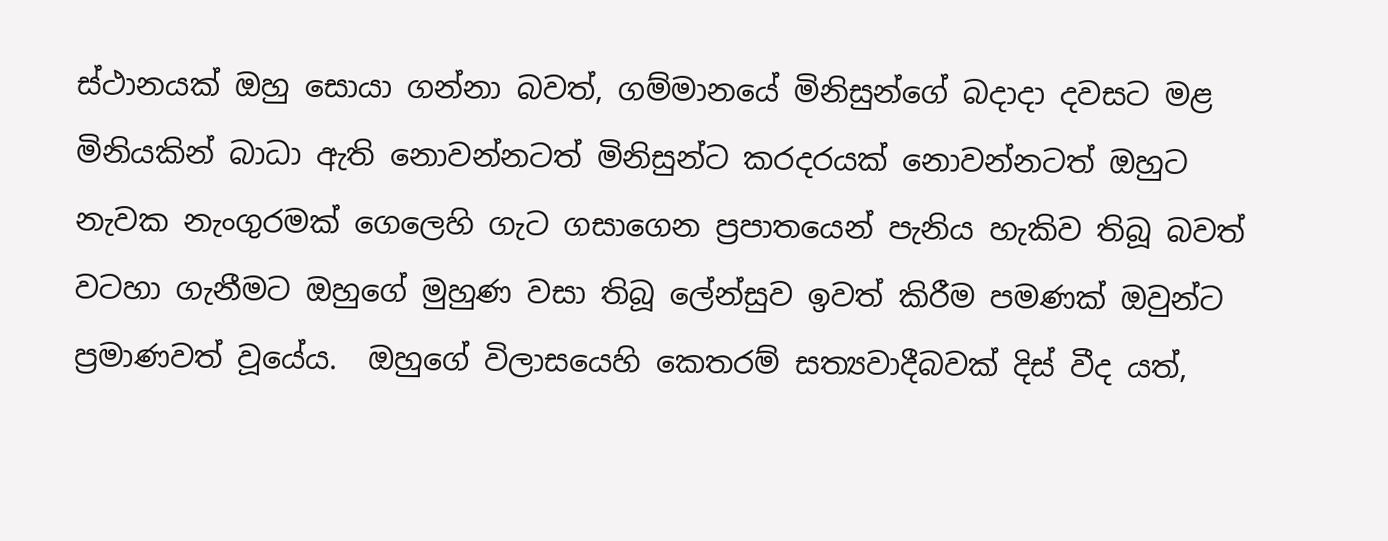ස්ථානයක් ඔහු සොයා ගන්නා බවත්, ගම්මානයේ මිනිසුන්ගේ බදාදා දවසට මළ මිනියකින් බාධා ඇති නොවන්නටත් මිනිසුන්ට කරදරයක් නොවන්නටත් ඔහුට නැවක නැංගුරමක් ගෙලෙහි ගැට ගසාගෙන ප්‍රපාතයෙන් පැනිය හැකිව තිබූ බවත් වටහා ගැනීමට ඔහුගේ මුහුණ වසා තිබූ ලේන්සුව ඉවත් කිරීම පමණක් ඔවුන්ට ප්‍රමාණවත් වූයේය.  ඔහුගේ විලාසයෙහි කෙතරම් සත්‍යවාදීබවක් දිස් වීද යත්,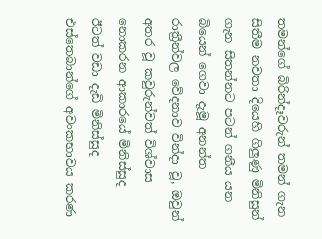තමන්ගේ බිරින්දෑවරුන් තමන් ගැන සිතීම නවතා දියෙහි ගිලුණු මිනිසුන් ගැන සිතන්නට පටන් ගනීය යන බියෙන් ගෙවා දැමූ අනන්ත රාත්‍රීන්වල වේදනාව වින්දා වූ, ඔවුන් අතර වූ කවුරුන්වත් විශ්වාස නොකරන ආකාරයේ මිනිස්සුද ඊටත් වඩා දැඩි මිනිස්සුද එස්තෙබාන්ගේ අවංකභාවය කරණ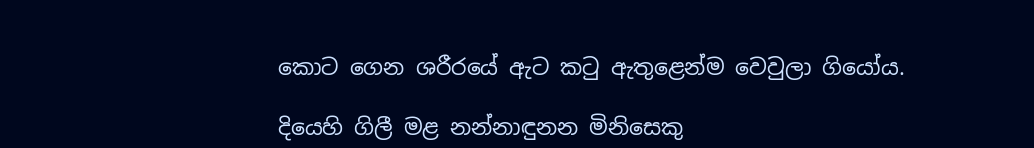කොට ගෙන ශරීරයේ ඇට කටු ඇතුළෙන්ම වෙවුලා ගියෝය.

දියෙහි ගිලී මළ නන්නාඳුනන මිනිසෙකු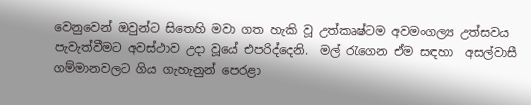වෙනුවෙන් ඔවුන්ට සිතෙහි මවා ගත හැකි වූ උත්කෘෂ්ටම අවමංගල්‍ය උත්සවය පැවැත්වීමට අවස්ථාව උදා වූයේ එපරිද්දෙනි.  මල් රැගෙන ඒම සඳහා  අසල්වාසී ගම්මානවලට ගිය ගැහැනුන් පෙරළා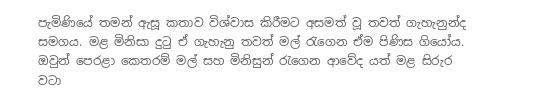පැමිණියේ තමන් ඇසූ කතාව විශ්වාස කිරීමට අසමත් වූ තවත් ගැහැනුන්ද සමගය. මළ මිනිසා දුටු ඒ ගැහැනු තවත් මල් රැගෙන ඒම පිණිස ගියෝය. ඔවුන් පෙරළා කෙතරම් මල් සහ මිනිසුන් රැගෙන ආවේද යත් මළ සිරුර වටා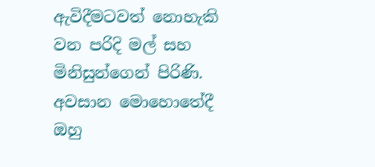ඇවිදීමටවත් නොහැකි වන පරිදි මල් සහ මිනිසුන්ගෙන් පිරිණි. අවසාන මොහොතේදී ඔහු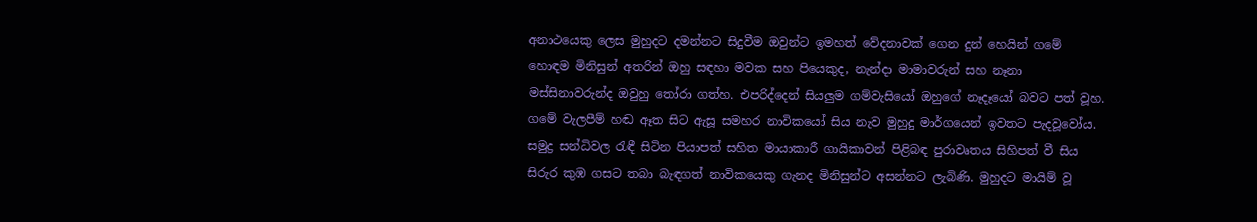අනාථයෙකු ලෙස මුහුදට දමන්නට සිදුවීම ඔවුන්ට ඉමහත් වේදනාවක් ගෙන දුන් හෙයින් ගමේ හොඳම මිනිසුන් අතරින් ඔහු සඳහා මවක සහ පියෙකුද, නැන්දා මාමාවරුන් සහ නෑනා මස්සිනාවරුන්ද ඔවුහු තෝරා ගත්හ. එපරිද්දෙන් සියලුම ගම්වැසියෝ ඔහුගේ නෑදෑයෝ බවට පත් වූහ. ගමේ වැලපීම් හඬ ඈත සිට ඇසූ සමහර නාවිකයෝ සිය නැව මුහුදු මාර්ගයෙන් ඉවතට පැදවූවෝය. සමුද්‍ර සන්ධිවල රැඳී සිටින පියාපත් සහිත මායාකාරී ගායිකාවන් පිළිබඳ පුරාවෘතය සිහිපත් වී සිය සිරුර කුඹ ගසට තබා බැඳගත් නාවිකයෙකු ගැනද මිනිසුන්ට අසන්නට ලැබිණි. මුහුදට මායිම් වූ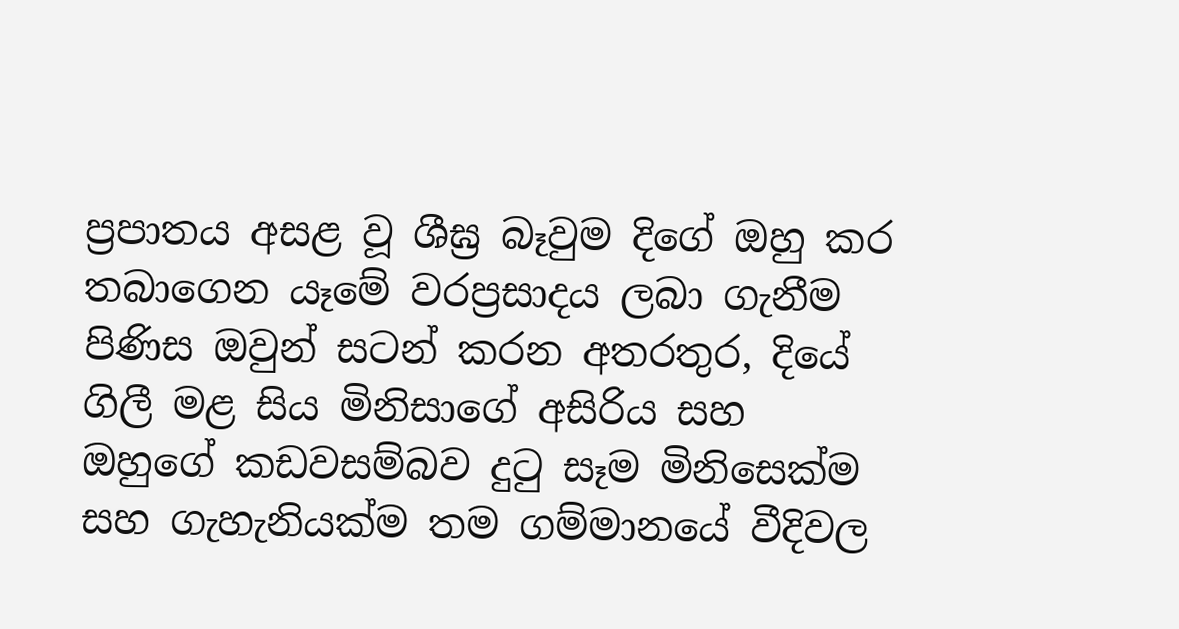ප්‍රපාතය අසළ වූ ශීඝ්‍ර බෑවුම දිගේ ඔහු කර තබාගෙන යෑමේ වරප්‍රසාදය ලබා ගැනීම පිණිස ඔවුන් සටන් කරන අතරතුර, දියේ ගිලී මළ සිය මිනිසාගේ අසිරිය සහ ඔහුගේ කඩවසම්බව දුටු සෑම මිනිසෙක්ම සහ ගැහැනියක්ම තම ගම්මානයේ වීදිවල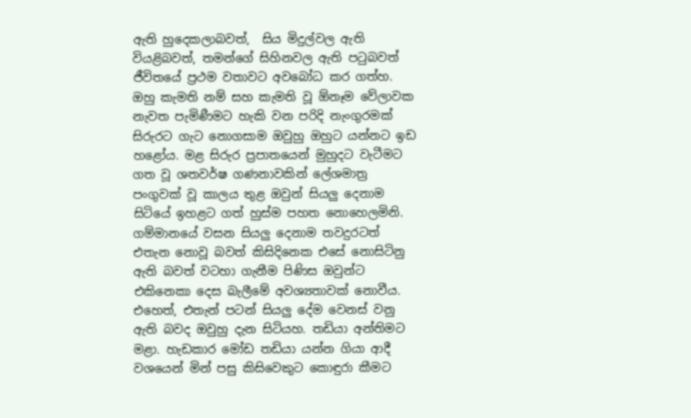ඇති හුදෙකලාබවත්,  සිය මිදුල්වල ඇති වියළිබවත්, තමන්ගේ සිහිනවල ඇති පටුබවත්  ජීවිතයේ ප්‍රථම වතාවට අවබෝධ කර ගත්හ. ඔහු කැමති නම් සහ කැමති වූ ඕනෑම වේලාවක නැවත පැමිණීමට හැකි වන පරිදි නැංගුරමක් සිරුරට ගැට නොගසාම ඔවුහු ඔහුට යන්නට ඉඩ හළෝය. මළ සිරුර ප්‍රපාතයෙන් මුහුදට වැටීමට ගත වූ ශතවර්ෂ ගණනාවකින් ලේශමාත්‍ර පංගුවක් වූ කාලය තුළ ඔවුන් සියලු දෙනාම සිටියේ ඉහළට ගත් හුස්ම පහත නොහෙලමිනි. ගම්මානයේ වසන සියලු දෙනාම තවදුරටත් එතැන නොවූ බවත් කිසිදිනෙක එසේ නොසිටිනු ඇති බවත් වටහා ගැනීම පිණිස ඔවුන්ට එකිනෙකා දෙස බැලීමේ අවශ්‍යතාවක් නොවීය. එහෙත්, එතැන් පටන් සියලු දේම වෙනස් වනු ඇති බවද ඔවුහු දැන සිටියහ. තඩියා අන්තිමට මළා. හැඩකාර මෝඩ තඩියා යන්න ගියා ආදී වශයෙන් මින් පසු කිසිවෙකුට කොඳුරා කීමට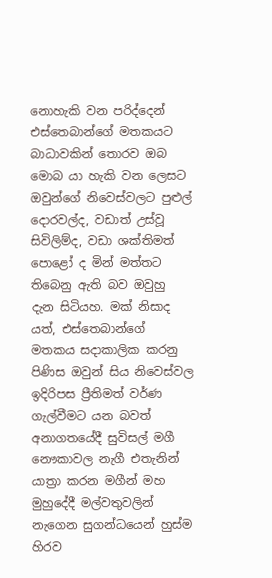නොහැකි වන පරිද්දෙන් එස්තෙබාන්ගේ මතකයට බාධාවකින් තොරව ඔබ මොබ යා හැකි වන ලෙසට ඔවුන්ගේ නිවෙස්වලට පුළුල් දොරවල්ද, වඩාත් උස්වූ සිවිලිම්ද, වඩා ශක්තිමත් පොළෝ ද මින් මත්තට තිබෙනු ඇති බව ඔවුහු දැන සිටියහ. මක් නිසාද යත්, එස්තෙබාන්ගේ මතකය සදාකාලික කරනු පිණිස ඔවුන් සිය නිවෙස්වල ඉදිරිපස ප්‍රීතිමත් වර්ණ ගැල්වීමට යන බවත් අනාගතයේදී සුවිසල් මගී නෞකාවල නැගී එතැනින් යාත්‍රා කරන මගීන් මහ මුහුදේදී මල්වතුවලින් නැගෙන සුගන්ධයෙන් හුස්ම හිරව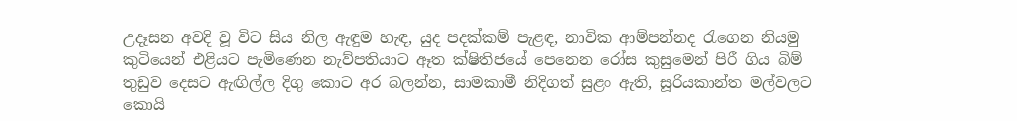උදෑසන අවදි වූ විට සිය නිල ඇඳුම හැඳ, යුද පදක්කම් පැළඳ, නාවික ආම්පන්නද රැගෙන නියමු කුටියෙන් එළියට පැමිණෙන නැව්පතියාට ඈත ක්ෂිතිජයේ පෙනෙන රෝස කුසුමෙන් පිරී ගිය බිම් තුඩුව දෙසට ඇඟිල්ල දිගු කොට අර බලන්න, සාමකාමී නිදිගත් සුළං ඇති, සූරියකාන්ත මල්වලට කොයි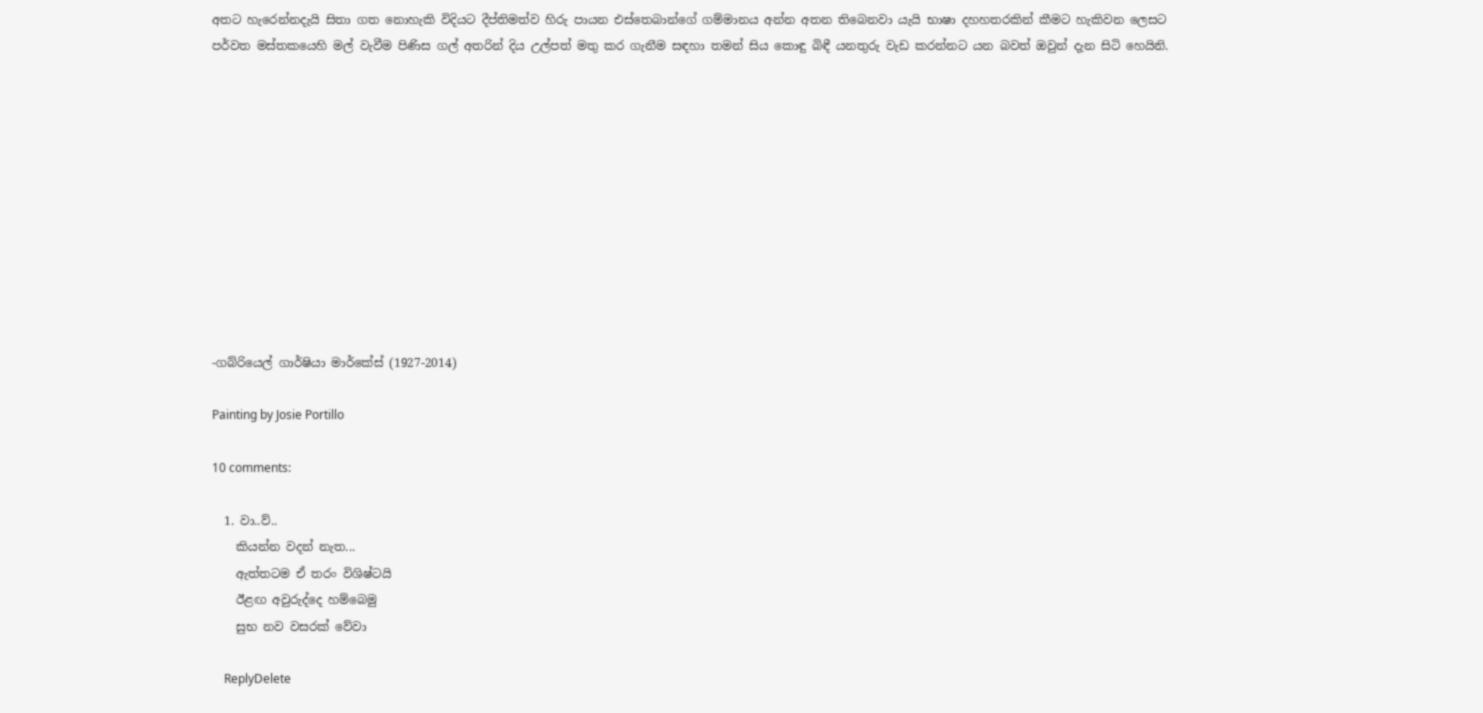අතට හැරෙන්නදැයි සිතා ගත නොහැකි විදියට දීප්තිමත්ව හිරු පායන එස්තෙබාන්ගේ ගම්මානය අන්න අතන තිබෙනවා යැයි භාෂා දහහතරකින් කීමට හැකිවන ලෙසට පර්වත මස්තකයෙහි මල් වැවීම පිණිස ගල් අතරින් දිය උල්පත් මතු කර ගැනීම සඳහා තමන් සිය කොඳු බිඳී යනතුරු වැඩ කරන්නට යන බවත් ඔවුන් දැන සිටි හෙයිනි.











-ගබ්රියෙල් ගාර්ෂියා මාර්කේස් (1927-2014)

Painting by Josie Portillo

10 comments:

  1. වා..ව්..
    කියන්න වදන් නැත...
    ඇත්තටම ඒ තරං විශිෂ්ටයි
    ඊළඟ අවුරුද්දෙ හම්බෙමු
    සුභ නව වසරක් වේවා

    ReplyDelete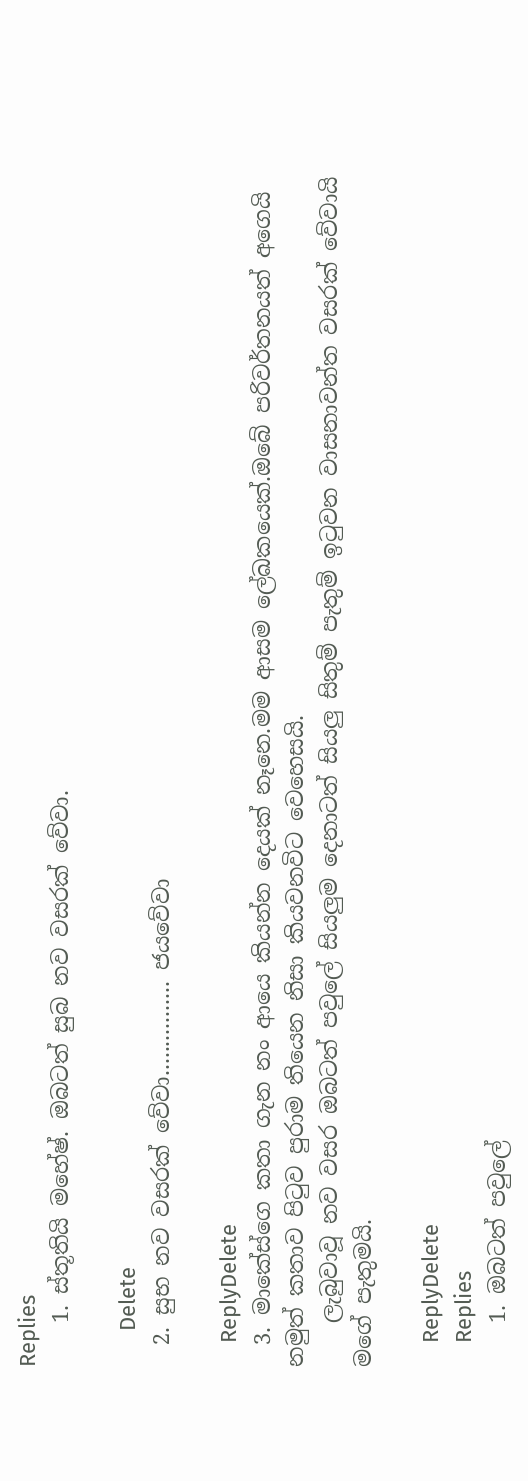Replies
    1. ස්තූතියි මහේෂ්. ඔබටත් සුබ නව වසරක් වේවා.

      Delete
  2. සුභ නව වසරක් වේවා................ ජයවේවා

    ReplyDelete
  3. මාකේස්ගෙ කතා ගැන නං ආයෙ කියන්න දෙයක් නෑනෙ.මම ආසම ලේඛකයෙක්.ඔබේ පරිවර්තනයත් අගෙයි නමුත් කතාව පිටුව පුරාම තියෙන නිසා කියවනවිට වෙහෙසයි.
    ලැබුවාවූ නව වසර ඔබටත් පවුලේ සියලුම දෙනාටත් සියලු සිතුම් පැතුම් ඉටුවන වාසනාවන්ත වසරක් වේවායි මගේ පැතුමයි.

    ReplyDelete
    Replies
    1. ඔබටත් පවුලේ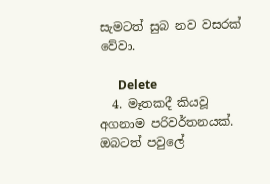සැමටත් සුබ නව වසරක් වේවා.

      Delete
  4. මෑතකදී කියවූ අගනාම පරිවර්තනයක්. ඔබටත් පවුලේ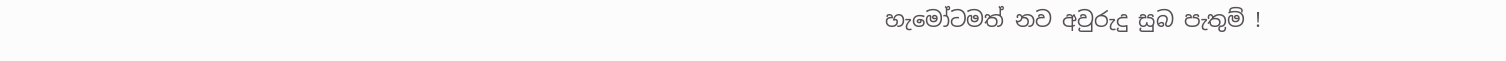හැමෝටමත් නව අවුරුදු සුබ පැතුම් !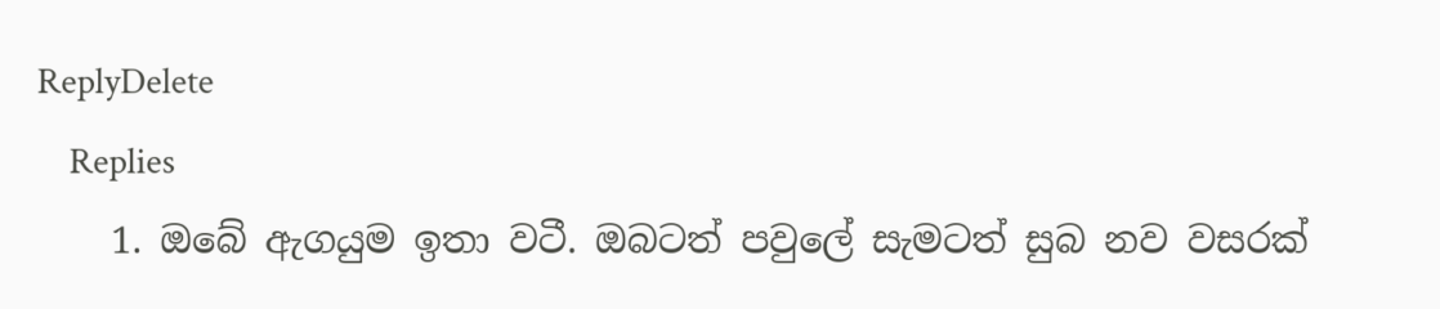ReplyDelete
    Replies
    1. ඔබේ ඇගයුම ඉතා වටී. ඔබටත් පවුලේ සැමටත් සුබ නව වසරක්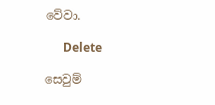වේවා.

      Delete

සෙවුම්